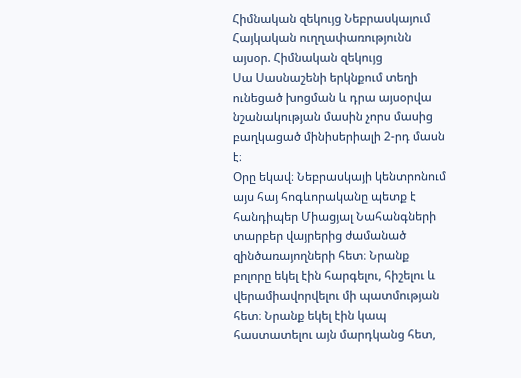Հիմնական զեկույց Նեբրասկայում
Հայկական ուղղափառությունն այսօր. Հիմնական զեկույց
Սա Սասնաշենի երկնքում տեղի ունեցած խոցման և դրա այսօրվա նշանակության մասին չորս մասից բաղկացած մինիսերիալի 2-րդ մասն է։
Օրը եկավ։ Նեբրասկայի կենտրոնում այս հայ հոգևորականը պետք է հանդիպեր Միացյալ Նահանգների տարբեր վայրերից ժամանած զինծառայողների հետ։ Նրանք բոլորը եկել էին հարգելու, հիշելու և վերամիավորվելու մի պատմության հետ։ Նրանք եկել էին կապ հաստատելու այն մարդկանց հետ,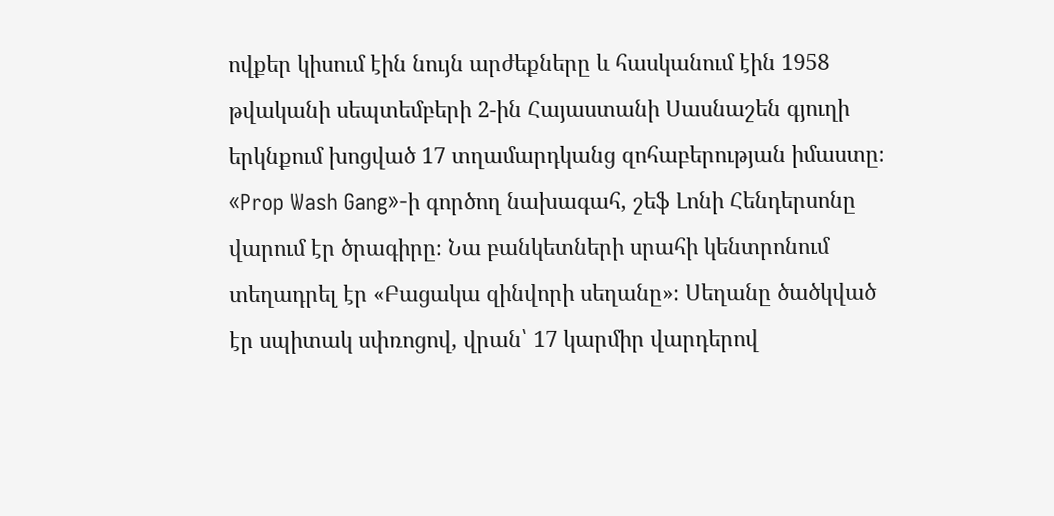ովքեր կիսում էին նույն արժեքները և հասկանում էին 1958 թվականի սեպտեմբերի 2-ին Հայաստանի Սասնաշեն գյուղի երկնքում խոցված 17 տղամարդկանց զոհաբերության իմաստը։
«Prop Wash Gang»-ի գործող նախագահ, շեֆ Լոնի Հենդերսոնը վարում էր ծրագիրը։ Նա բանկետների սրահի կենտրոնում տեղադրել էր «Բացակա զինվորի սեղանը»։ Սեղանը ծածկված էր սպիտակ սփռոցով, վրան՝ 17 կարմիր վարդերով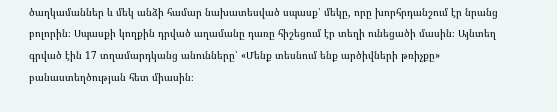ծաղկամաններ և մեկ անձի համար նախատեսված սպասք՝ մեկը, որը խորհրդանշում էր նրանց բոլորին։ Սպասքի կողքին դրված աղամանը դառը հիշեցում էր տեղի ունեցածի մասին։ Այնտեղ գրված էին 17 տղամարդկանց անունները՝ «Մենք տեսնում ենք արծիվների թռիչքը» բանաստեղծության հետ միասին։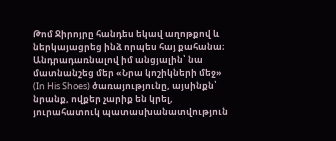Թոմ Ջիրոյրը հանդես եկավ աղոթքով և ներկայացրեց ինձ որպես հայ քահանա։ Անդրադառնալով իմ անցյալին՝ նա մատնանշեց մեր «Նրա կոշիկների մեջ» (In His Shoes) ծառայությունը, այսինքն՝ նրանք, ովքեր չարիք են կրել, յուրահատուկ պատասխանատվություն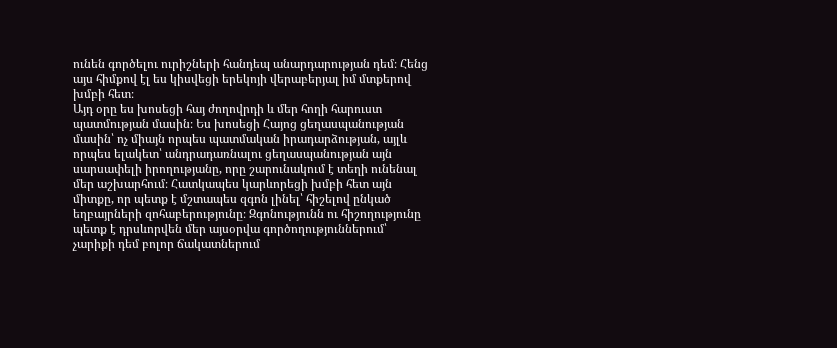ունեն գործելու ուրիշների հանդեպ անարդարության դեմ։ Հենց այս հիմքով էլ ես կիսվեցի երեկոյի վերաբերյալ իմ մտքերով խմբի հետ։
Այդ օրը ես խոսեցի հայ ժողովրդի և մեր հողի հարուստ պատմության մասին։ Ես խոսեցի Հայոց ցեղասպանության մասին՝ ոչ միայն որպես պատմական իրադարձության, այլև որպես ելակետ՝ անդրադառնալու ցեղասպանության այն սարսափելի իրողությանը, որը շարունակում է տեղի ունենալ մեր աշխարհում։ Հատկապես կարևորեցի խմբի հետ այն միտքը, որ պետք է մշտապես զգոն լինել՝ հիշելով ընկած եղբայրների զոհաբերությունը։ Զգոնությունն ու հիշողությունը պետք է դրսևորվեն մեր այսօրվա գործողություններում՝ չարիքի դեմ բոլոր ճակատներում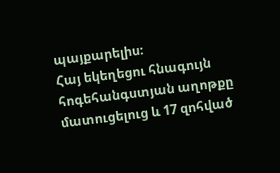պայքարելիս։
Հայ եկեղեցու հնագույն հոգեհանգստյան աղոթքը մատուցելուց և 17 զոհված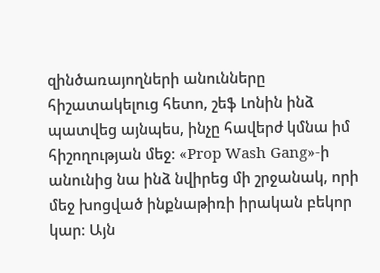զինծառայողների անունները հիշատակելուց հետո, շեֆ Լոնին ինձ պատվեց այնպես, ինչը հավերժ կմնա իմ հիշողության մեջ։ «Prop Wash Gang»-ի անունից նա ինձ նվիրեց մի շրջանակ, որի մեջ խոցված ինքնաթիռի իրական բեկոր կար։ Այն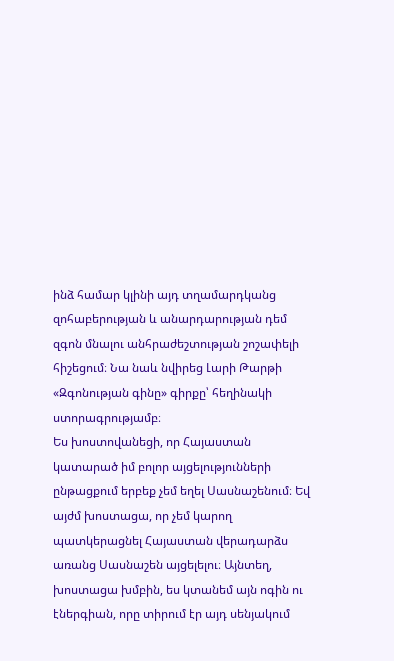ինձ համար կլինի այդ տղամարդկանց զոհաբերության և անարդարության դեմ զգոն մնալու անհրաժեշտության շոշափելի հիշեցում։ Նա նաև նվիրեց Լարի Թարթի «Զգոնության գինը» գիրքը՝ հեղինակի ստորագրությամբ։
Ես խոստովանեցի, որ Հայաստան կատարած իմ բոլոր այցելությունների ընթացքում երբեք չեմ եղել Սասնաշենում։ Եվ այժմ խոստացա, որ չեմ կարող պատկերացնել Հայաստան վերադարձս առանց Սասնաշեն այցելելու։ Այնտեղ, խոստացա խմբին, ես կտանեմ այն ոգին ու էներգիան, որը տիրում էր այդ սենյակում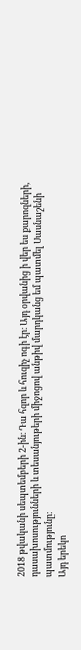2018 թվականի սեպտեմբերի 2-ին։ Դա հզոր և հուզիչ ոգի էր։ Այդ օրվանից ի վեր ես քարոզների, դասախոսությունների և տեսանյութերի միջոցով անթիվ մարդկանց եմ պատմել Սասնաշենի պատմությունը։
Այդ երեկո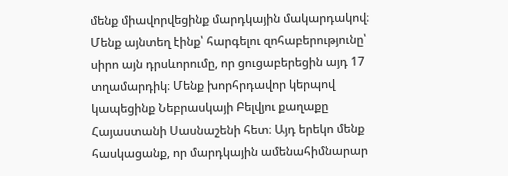մենք միավորվեցինք մարդկային մակարդակով։ Մենք այնտեղ էինք՝ հարգելու զոհաբերությունը՝ սիրո այն դրսևորումը, որ ցուցաբերեցին այդ 17 տղամարդիկ։ Մենք խորհրդավոր կերպով կապեցինք Նեբրասկայի Բելվյու քաղաքը Հայաստանի Սասնաշենի հետ։ Այդ երեկո մենք հասկացանք, որ մարդկային ամենահիմնարար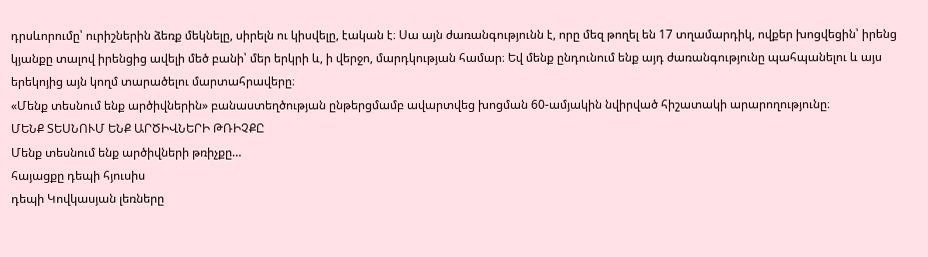դրսևորումը՝ ուրիշներին ձեռք մեկնելը, սիրելն ու կիսվելը, էական է։ Սա այն ժառանգությունն է, որը մեզ թողել են 17 տղամարդիկ, ովքեր խոցվեցին՝ իրենց կյանքը տալով իրենցից ավելի մեծ բանի՝ մեր երկրի և, ի վերջո, մարդկության համար։ Եվ մենք ընդունում ենք այդ ժառանգությունը պահպանելու և այս երեկոյից այն կողմ տարածելու մարտահրավերը։
«Մենք տեսնում ենք արծիվներին» բանաստեղծության ընթերցմամբ ավարտվեց խոցման 60-ամյակին նվիրված հիշատակի արարողությունը։
ՄԵՆՔ ՏԵՍՆՈՒՄ ԵՆՔ ԱՐԾԻՎՆԵՐԻ ԹՌԻՉՔԸ
Մենք տեսնում ենք արծիվների թռիչքը…
հայացքը դեպի հյուսիս
դեպի Կովկասյան լեռները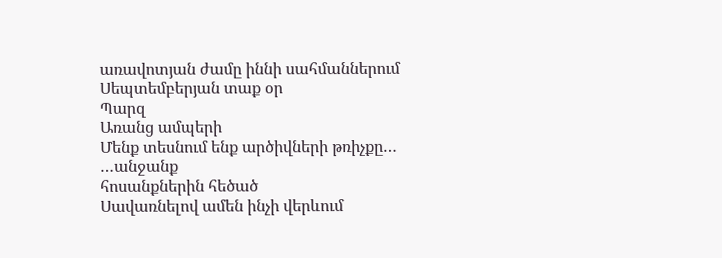առավոտյան ժամը իննի սահմաններում
Սեպտեմբերյան տաք օր
Պարզ
Առանց ամպերի
Մենք տեսնում ենք արծիվների թռիչքը…
…անջանք
հոսանքներին հեծած
Սավառնելով ամեն ինչի վերևում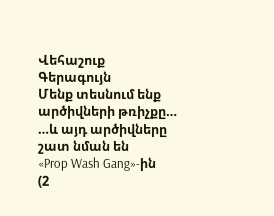Վեհաշուք
Գերագույն
Մենք տեսնում ենք արծիվների թռիչքը…
…և այդ արծիվները
շատ նման են
«Prop Wash Gang»-ին
(2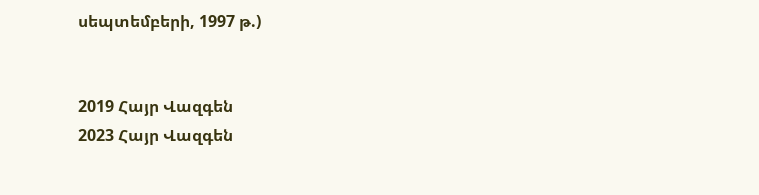սեպտեմբերի, 1997 թ.)


2019 Հայր Վազգեն
2023 Հայր Վազգեն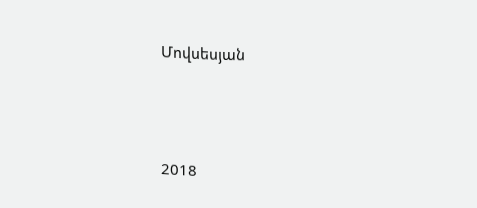Մովսեսյան




2018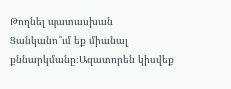Թողնել պատասխան
Ցանկանո՞ւմ եք միանալ քննարկմանը։Ազատորեն կիսվեք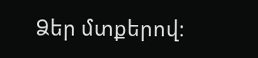Ձեր մտքերով։